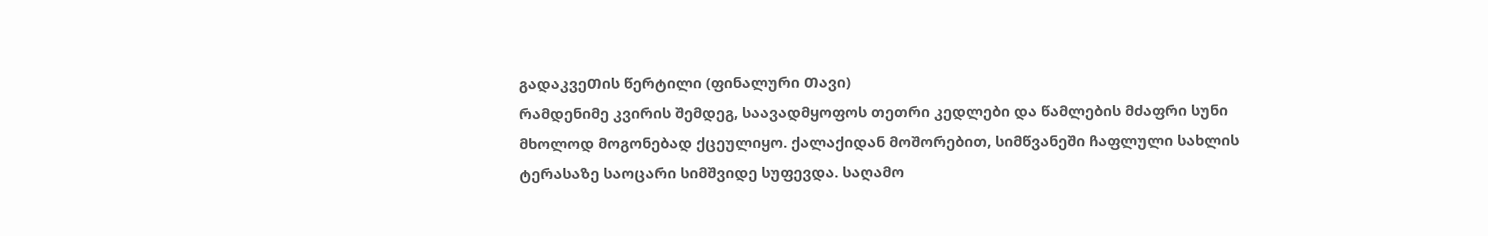გადაკვეᲗის წერტილი (ფინალური Თავი)
რამდენიმე კვირის შემდეგ, საავადმყოფოს თეთრი კედლები და წამლების მძაფრი სუნი მხოლოდ მოგონებად ქცეულიყო. ქალაქიდან მოშორებით, სიმწვანეში ჩაფლული სახლის ტერასაზე საოცარი სიმშვიდე სუფევდა. საღამო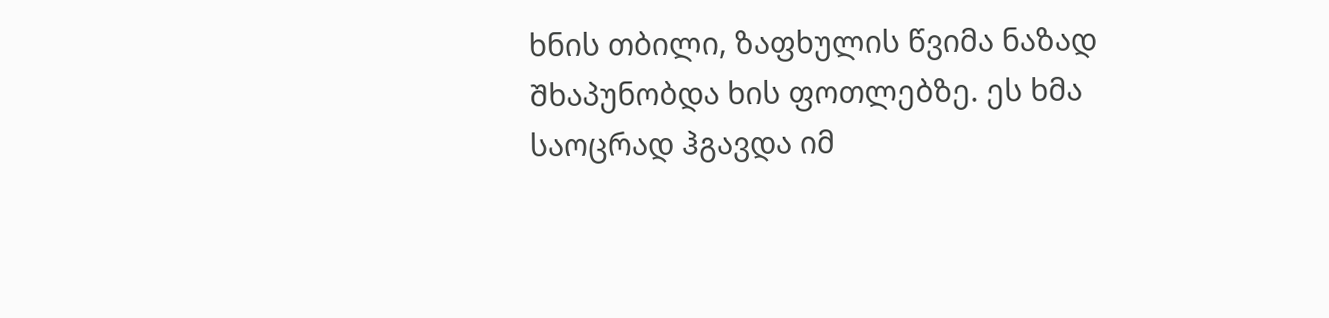ხნის თბილი, ზაფხულის წვიმა ნაზად Შხაპუნობდა ხის ფოთლებზე. ეს ხმა საოცრად ჰგავდა იმ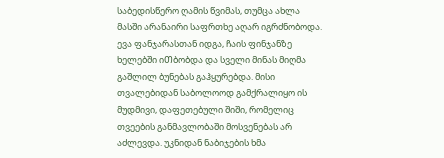საბედისწერო ღამის წვიმას, თუმცა ახლა მასში არანაირი საფრთხე აღარ იგრძნობოდა. ევა ფანჯარასთან იდგა, ჩაის ფინჯანზე ხელებში იᲗბობდა და სველი მინას მიღმა გაშლილ ბუნებას გაჰყურებდა. მისი თვალებიდან საბოლოოდ გამქრალიყო ის მუდმივი, დაფეთებული შიში, რომელიც თვეების განმავლობაში მოსვენებას არ აძლევდა. უკნიდან ნაბიჯების ხმა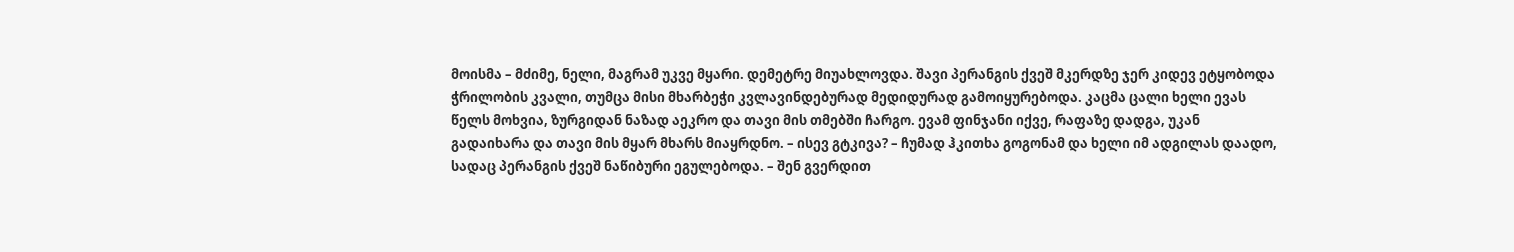მოისმა – მძიმე, ნელი, მაგრამ უკვე მყარი. დემეტრე მიუახლოვდა. შავი პერანგის ქვეშ მკერდზე ჯერ კიდევ ეტყობოდა ჭრილობის კვალი, თუმცა მისი მხარბეჭი კვლავინდებურად მედიდურად გამოიყურებოდა. კაცმა ცალი ხელი ევას წელს მოხვია, ზურგიდან ნაზად აეკრო და თავი მის თმებში ჩარგო. ევამ ფინჯანი იქვე, რაფაზე დადგა, უკან გადაიხარა და თავი მის მყარ მხარს მიაყრდნო. – ისევ გტკივა? – ჩუმად ჰკითხა გოგონამ და ხელი იმ ადგილას დაადო, სადაც პერანგის ქვეშ ნაწიბური ეგულებოდა. – შენ გვერდით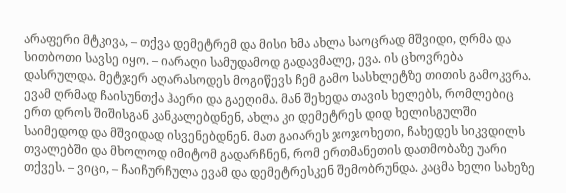არაფერი მტკივა, – თქვა დემეტრემ და მისი ხმა ახლა საოცრად მშვიდი, ღრმა და სითბოთი სავსე იყო. – იარაღი სამუდამოდ გადავმალე, ევა. ის ცხოვრება დასრულდა. მეტჯერ აღარასოდეს მოგიწევს ჩემ გამო სასხლეტზე თითის გამოკვრა. ევამ ღრმად ჩაისუნთქა ჰაერი და გაეღიმა. მან შეხედა თავის ხელებს, რომლებიც ერთ დროს შიშისგან კანკალებდნენ, ახლა კი დემეტრეს დიდ ხელისგულში საიმედოდ და მშვიდად ისვენებდნენ. მათ გაიარეს ჯოჯოხეთი, ჩახედეს სიკვდილს თვალებში და მხოლოდ იმიტომ გადარჩნენ, რომ ერთმანეთის დათმობაზე უარი თქვეს. – ვიცი, – ჩაიჩურჩულა ევამ და დემეტრესკენ შემობრუნდა. კაცმა ხელი სახეზე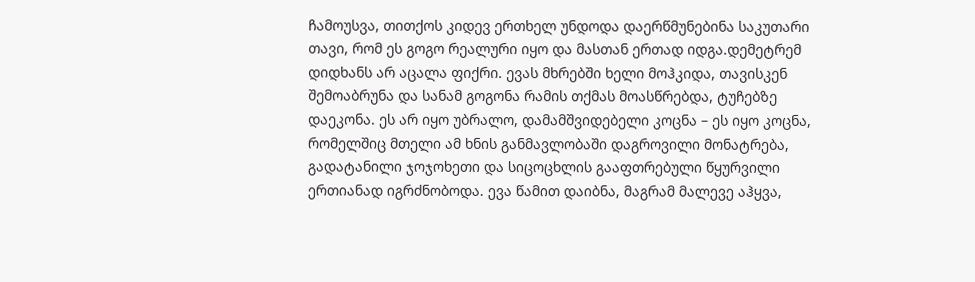ჩამოუსვა, თითქოს კიდევ ერთხელ უნდოდა დაერწმუნებინა საკუთარი თავი, რომ ეს გოგო რეალური იყო და მასთან ერთად იდგა.დემეტრემ დიდხანს არ აცალა ფიქრი. ევას მხრებში ხელი მოჰკიდა, თავისკენ შემოაბრუნა და სანამ გოგონა რამის თქმას მოასწრებდა, ტუჩებზე დაეკონა. ეს არ იყო უბრალო, დამამშვიდებელი კოცნა – ეს იყო კოცნა, რომელშიც მთელი ამ ხნის განმავლობაში დაგროვილი მონატრება, გადატანილი ჯოჯოხეთი და სიცოცხლის გააფთრებული წყურვილი ერთიანად იგრძნობოდა. ევა წამით დაიბნა, მაგრამ მალევე აჰყვა,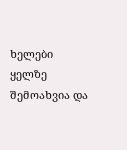ხელები ყელზე შემოახვია და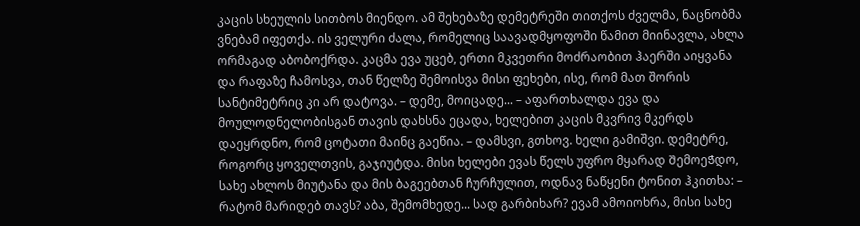კაცის სხეულის სითბოს მიენდო. ამ შეხებაზე დემეტრეში თითქოს ძველმა, ნაცნობმა ვნებამ იფეთქა. ის ველური ძალა, რომელიც საავადმყოფოში წამით მიინავლა, ახლა ორმაგად აბობოქრდა. კაცმა ევა უცებ, ერთი მკვეთრი მოძრაობით ჰაერში აიყვანა და რაფაზე ჩამოსვა, თან წელზე შემოისვა მისი ფეხები, ისე, რომ მათ შორის სანტიმეტრიც კი არ დატოვა. – დემე, მოიცადე... – აფართხალდა ევა და მოულოდნელობისგან თავის დახსნა ეცადა, ხელებით კაცის მკვრივ მკერდს დაეყრდნო, რომ ცოტათი მაინც გაეწია. – დამსვი, გთხოვ. ხელი გამიშვი. დემეტრე, როგორც ყოველთვის, გაჯიუტდა. მისი ხელები ევას წელს უფრო მყარად ᲨემოეᲭდო, სახე ახლოს მიუტანა და მის ბაგეებთან ჩურჩულით, ოდნავ ნაწყენი ტონით ჰკითხა: – რატომ მარიდებ თავს? აბა, შემომხედე... სად გარბიხარ? ევამ ამოიოხრა, მისი სახე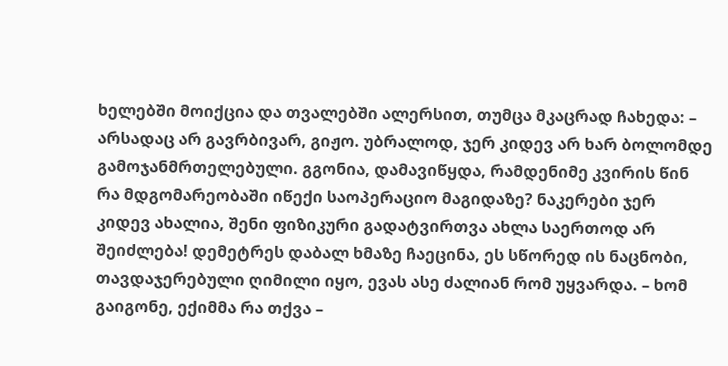ხელებში მოიქცია და თვალებში ალერსით, თუმცა მკაცრად ჩახედა: – არსადაც არ გავრბივარ, გიჟო. უბრალოდ, ჯერ კიდევ არ ხარ ბოლომდე გამოჯანმრთელებული. გგონია, დამავიწყდა, რამდენიმე კვირის წინ რა მდგომარეობაში იწექი საოპერაციო მაგიდაზე? ნაკერები ჯერ კიდევ ახალია, შენი ფიზიკური გადატვირთვა ახლა საერთოდ არ შეიძლება! დემეტრეს დაბალ ხმაზე ჩაეცინა, ეს სწორედ ის ნაცნობი, თავდაჯერებული ღიმილი იყო, ევას ასე ძალიან რომ უყვარდა. – ხომ გაიგონე, ექიმმა რა თქვა –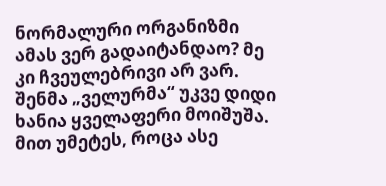ნორმალური ორგანიზმი ამას ვერ გადაიტანდაო? მე კი ჩვეულებრივი არ ვარ. შენმა „ველურმა“ უკვე დიდი ხანია ყველაფერი მოიშუშა. მით უმეტეს, როცა ასე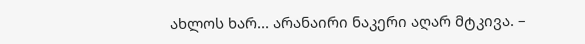ახლოს ხარ... არანაირი ნაკერი აღარ მტკივა. –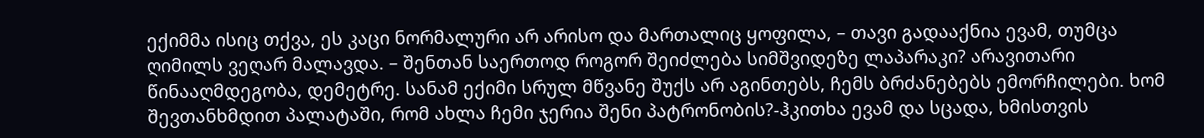ექიმმა ისიც თქვა, ეს კაცი ნორმალური არ არისო და მართალიც ყოფილა, – თავი გადააქნია ევამ, თუმცა ღიმილს ვეღარ მალავდა. – შენთან საერთოდ როგორ შეიძლება სიმშვიდეზე ლაპარაკი? არავითარი წინააღმდეგობა, დემეტრე. სანამ ექიმი სრულ მწვანე შუქს არ აგინთებს, ჩემს ბრძანებებს ემორჩილები. ხომ შევთანხმდით პალატაში, რომ ახლა ჩემი ჯერია შენი პატრონობის?-ჰკითხა ევამ და სცადა, ხმისთვის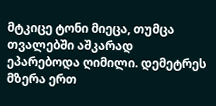მტკიცე ტონი მიეცა, თუმცა თვალებში აშკარად ეპარებოდა ღიმილი. დემეტრეს მზერა ერთ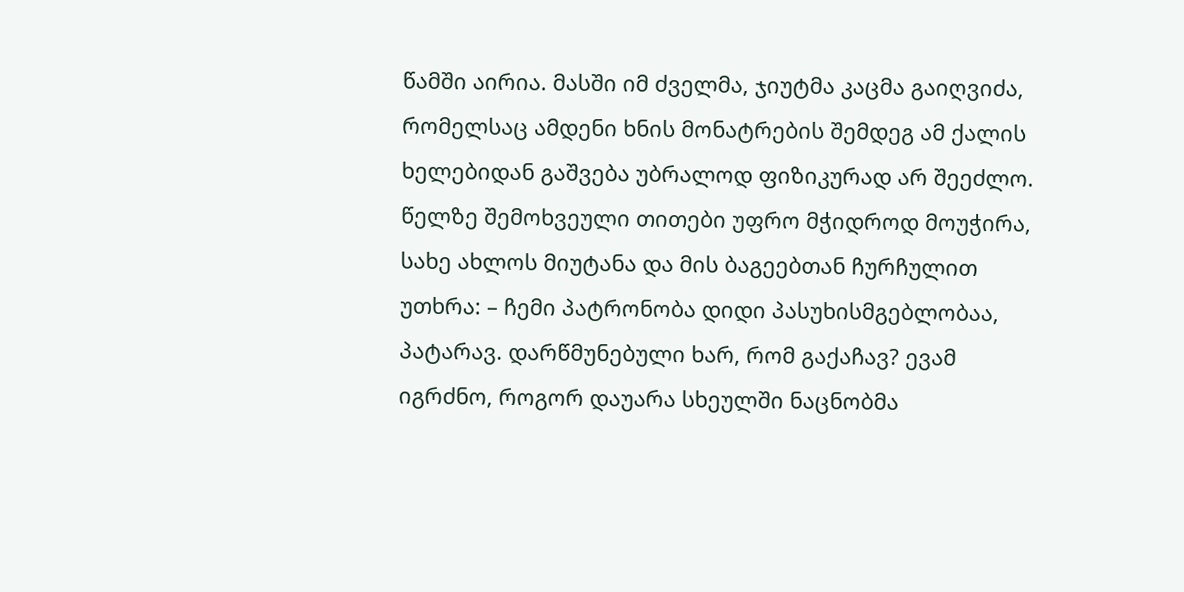წამში აირია. მასში იმ ძველმა, ჯიუტმა კაცმა გაიღვიძა, რომელსაც ამდენი ხნის მონატრების შემდეგ ამ ქალის ხელებიდან გაშვება უბრალოდ ფიზიკურად არ შეეძლო. წელზე შემოხვეული თითები უფრო მჭიდროდ მოუჭირა, სახე ახლოს მიუტანა და მის ბაგეებთან ჩურჩულით უთხრა: – ჩემი პატრონობა დიდი პასუხისმგებლობაა, პატარავ. დარწმუნებული ხარ, რომ გაქაჩავ? ევამ იგრძნო, როგორ დაუარა სხეულში ნაცნობმა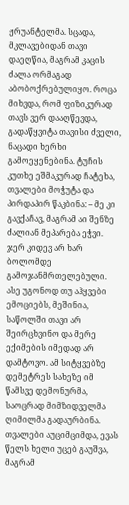ჟრუანტელმა. სცადა, მკლავებიდან თავი დაეღწია, მაგრამ კაცის ძალა ორმაგად აბობოქრებულიყო. როცა მიხვდა, რომ ფიზიკურად თავს ვერ დააღწევდა, გადაწყვიტა თავისი ძველი, ნაცადი ხერხი გამოეყენებინა. ტუჩის კუთხე ეშმაკურად ჩატეხა, თვალები მოჭუტა და პირდაპირ წაკბინა: – მე კი გავქაჩავ, მაგრამ აი შენზე ძალიან მეპარება ეჭვი. ჯერ კიდევ არ ხარ ბოლომდე გამოჯანმრთელებული. ასე უგონოდ თუ აჰყვები ემოციებს, მეშინია, საწოლში თავი არ შეირცხვინო და მერე ექიმების იმედად არ დამტოვო. ამ სიტყვებზე დემეტრეს სახეზე იმ წამსვე დემონურმა, საოცრად მიმზიდველმა ღიმილმა გადაურბინა. თვალები აუციმციმდა, ევას წელს ხელი უცებ გაუშვა, მაგრამ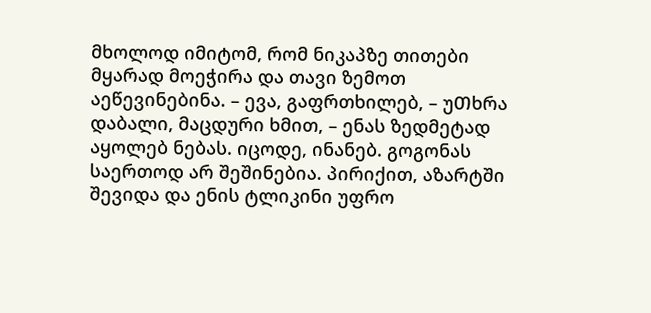მხოლოდ იმიტომ, რომ ნიკაპზე თითები მყარად მოეჭირა და თავი ზემოთ აეწევინებინა. – ევა, გაფრთხილებ, – უᲗხრა დაბალი, მაცდური ხმით, – ენას ზედმეტად აყოლებ ნებას. იცოდე, ინანებ. გოგონას საერთოდ არ შეშინებია. პირიქით, აზარტში შევიდა და ენის ტლიკინი უფრო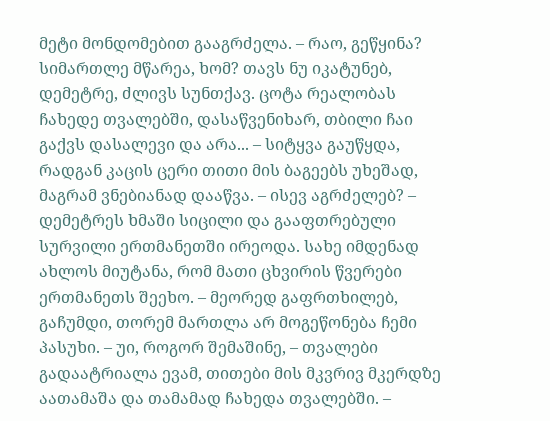მეტი მონდომებით გააგრძელა. – რაო, გეწყინა? სიმართლე მწარეა, ხომ? თავს ნუ იკატუნებ, დემეტრე, ძლივს სუნთქავ. ცოტა რეალობას ჩახედე თვალებში, დასაწვენიხარ, თბილი ჩაი გაქვს დასალევი და არა... – სიტყვა გაუწყდა, რადგან კაცის ცერი თითი მის ბაგეებს უხეშად, მაგრამ ვნებიანად დააწვა. – ისევ აგრძელებ? – დემეტრეს ხმაში სიცილი და გააფთრებული სურვილი ერთმანეთში ირეოდა. სახე იმდენად ახლოს მიუტანა, რომ მათი ცხვირის წვერები ერთმანეთს შეეხო. – მეორედ გაფრთხილებ, გაჩუმდი, თორემ მართლა არ მოგეწონება ჩემი პასუხი. – უი, როგორ შემაშინე, – თვალები გადაატრიალა ევამ, თითები მის მკვრივ მკერდზე აათამაშა და თამამად ჩახედა თვალებში. –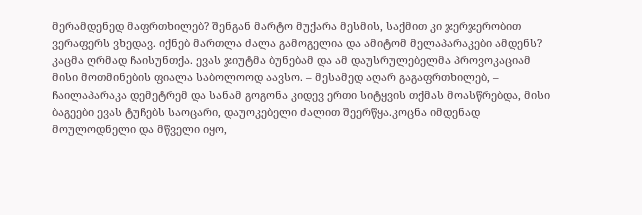მერამდენედ მაფრთხილებ? შენგან მარტო მუქარა მესმის, საქმით კი ჯერჯერობით ვერაფერს ვხედავ. იქნებ მართლა ძალა გამოგელია და ამიტომ მელაპარაკები ამდენს? კაცმა ღრმად ჩაისუნთქა. ევას ჯიუტმა ბუნებამ და ამ დაუსრულებელმა პროვოკაციამ მისი მოთმინების ფიალა საბოლოოდ აავსო. – მესამედ აღარ გაგაფრთხილებ, – ჩაილაპარაკა დემეტრემ და სანამ გოგონა კიდევ ერთი სიტყვის თქმას მოასწრებდა, მისი ბაგეები ევას ტუჩებს საოცარი, დაუოკებელი ძალით შეერწყა.კოცნა იმდენად მოულოდნელი და მწველი იყო,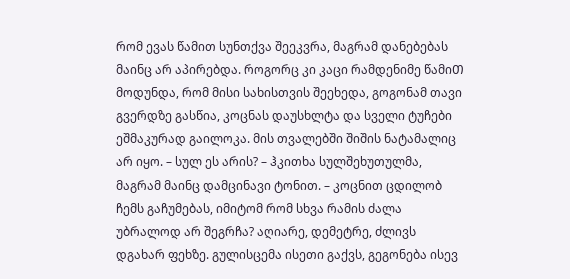რომ ევას წამით სუნთქვა შეეკვრა, მაგრამ დანებებას მაინც არ აპირებდა. როგორც კი კაცი რამდენიმე წამიᲗ მოდუნდა, რომ მისი სახისთვის შეეხედა, გოგონამ თავი გვერდზე გასწია, კოცნას დაუსხლტა და სველი ტუჩები ეშმაკურად გაილოკა. მის თვალებში შიშის ნატამალიც არ იყო. – სულ ეს არის? – ჰკითხა სულშეხუთულმა, მაგრამ მაინც დამცინავი ტონით. – კოცნით ცდილობ ჩემს გაჩუმებას, იმიტომ რომ სხვა რამის ძალა უბრალოდ არ შეგრჩა? აღიარე, დემეტრე, ძლივს დგახარ ფეხზე. გულისცემა ისეთი გაქვს, გეგონება ისევ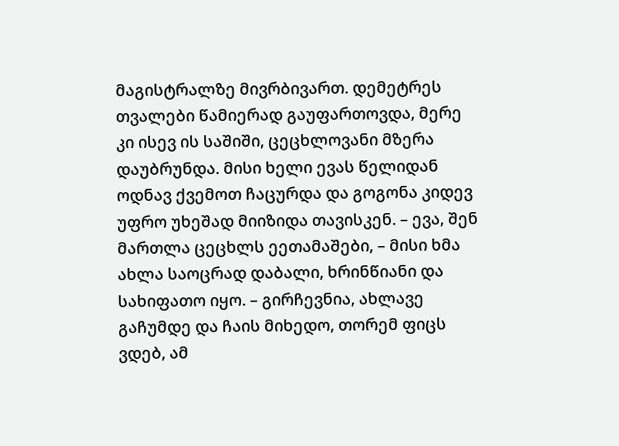მაგისტრალზე მივრბივართ. დემეტრეს თვალები წამიერად გაუფართოვდა, მერე კი ისევ ის საშიში, ცეცხლოვანი მზერა დაუბრუნდა. მისი ხელი ევას წელიდან ოდნავ ქვემოთ ჩაცურდა და გოგონა კიდევ უფრო უხეშად მიიზიდა თავისკენ. – ევა, შენ მართლა ცეცხლს ეეთამაშები, – მისი ხმა ახლა საოცრად დაბალი, ხრინწიანი და სახიფათო იყო. – გირჩევნია, ახლავე გაჩუმდე და ჩაის მიხედო, თორემ ფიცს ვდებ, ამ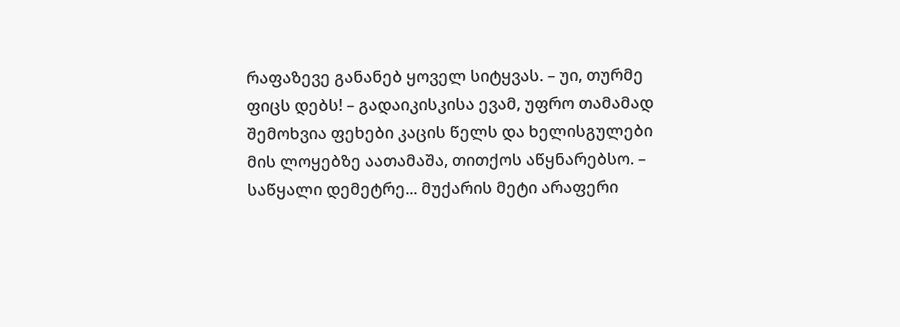რაფაზევე განანებ ყოველ სიტყვას. – უი, თურმე ფიცს დებს! – გადაიკისკისა ევამ, უფრო თამამად შემოხვია ფეხები კაცის წელს და ხელისგულები მის ლოყებზე აათამაშა, თითქოს აწყნარებსო. – საწყალი დემეტრე... მუქარის მეტი არაფერი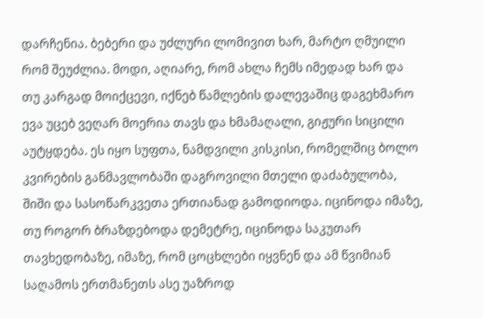დარჩენია. ბებერი და უძლური ლომივით ხარ, მარტო ღმუილი რომ შეუძლია. მოდი, აღიარე, რომ ახლა ჩემს იმედად ხარ და თუ კარგად მოიქცევი, იქნებ წამლების დალევაშიც დაგეხმარო ევა უცებ ვეღარ მოერია თავს და ხმამაღალი, გიჟური სიცილი აუტყდება. ეს იყო სუფთა, ნამდვილი კისკისი, რომელშიც ბოლო კვირების განმავლობაში დაგროვილი მთელი დაძაბულობა, შიში და სასოწარკვეთა ერთიანად გამოდიოდა. იცინოდა იმაზე, თუ როგორ ბრაზდებოდა დემეტრე, იცინოდა საკუთარ თავხედობაზე, იმაზე, რომ ცოცხლები იყვნენ და ამ წვიმიან საღამოს ერთმანეთს ასე უაზროდ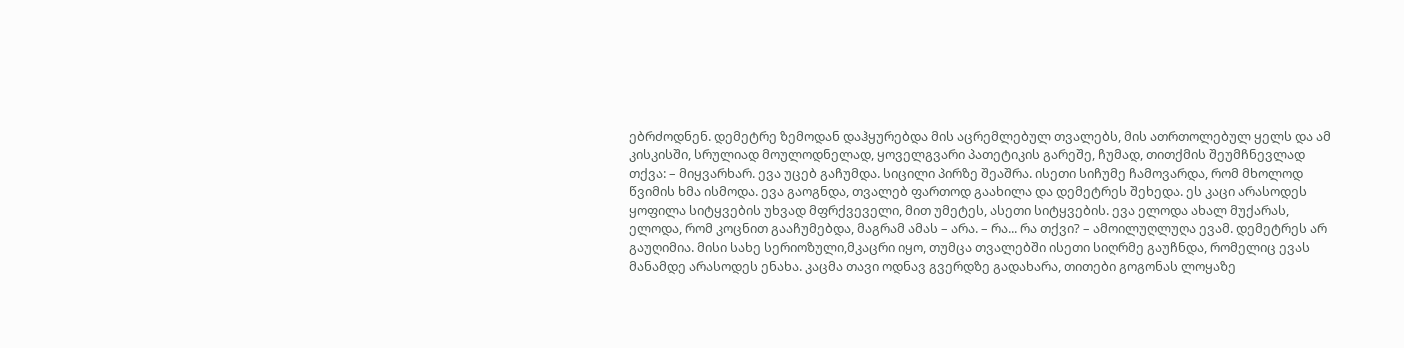ებრძოდნენ. დემეტრე ზემოდან დაჰყურებდა მის აცრემლებულ თვალებს, მის ათრთოლებულ ყელს და ამ კისკისში, სრულიად მოულოდნელად, ყოველგვარი პათეტიკის გარეშე, ჩუმად, თითქმის შეუმჩნევლად თქვა: – მიყვარხარ. ევა უცებ გაჩუმდა. სიცილი პირზე შეაშრა. ისეთი სიჩუმე ჩამოვარდა, რომ მხოლოდ წვიმის ხმა ისმოდა. ევა გაოგნდა, თვალებ ფართოდ გაახილა და დემეტრეს შეხედა. ეს კაცი არასოდეს ყოფილა სიტყვების უხვად მფრქვეველი, მით უმეტეს, ასეთი სიტყვების. ევა ელოდა ახალ მუქარას, ელოდა, რომ კოცნით გააჩუმებდა, მაგრამ ამას – არა. – რა... რა თქვი? – ამოილუღლუღა ევამ. დემეტრეს არ გაუღიმია. მისი სახე სერიოზული,მკაცრი იყო, თუმცა თვალებში ისეთი სიღრმე გაუჩნდა, რომელიც ევას მანამდე არასოდეს ენახა. კაცმა თავი ოდნავ გვერდზე გადახარა, თითები გოგონას ლოყაზე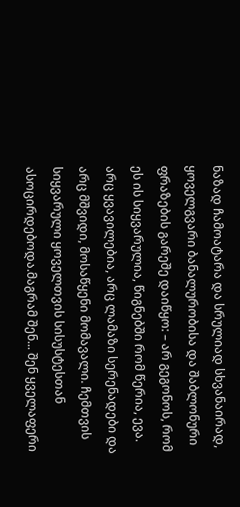ნაზად ჩამოატარა და სრულიად სხვანაირად, ყოველგვარი ბანალურობისა და შაბლონური ფრაზების გარეშე დაიწყო: – არ გეგონოს, რომ ეს ის სიყვარულია, წიგნებში რომ წერია, ევა. არც ყვავილებია, არც ლამაზი სერენადები და არც მშვიდი, მოსაწყენი მომავალი. ჩემთვის სიყვარული ყოველთვის სისუსტესთან ასოცირდებოდა.მაგრამ შენ... შენ ყველაფერი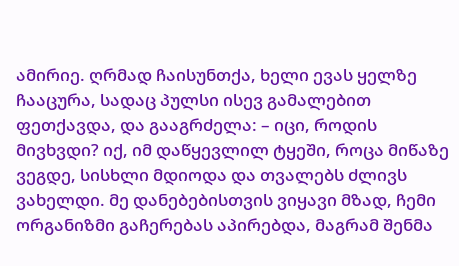ამირიე. ღრმად ჩაისუნთქა, ხელი ევას ყელზე ჩააცურა, სადაც პულსი ისევ გამალებით ფეთქავდა, და გააგრძელა: – იცი, როდის მივხვდი? იქ, იმ დაწყევლილ ტყეში, როცა მიწაზე ვეგდე, სისხლი მდიოდა და თვალებს ძლივს ვახელდი. მე დანებებისთვის ვიყავი მზად, ჩემი ორგანიზმი გაჩერებას აპირებდა, მაგრამ შენმა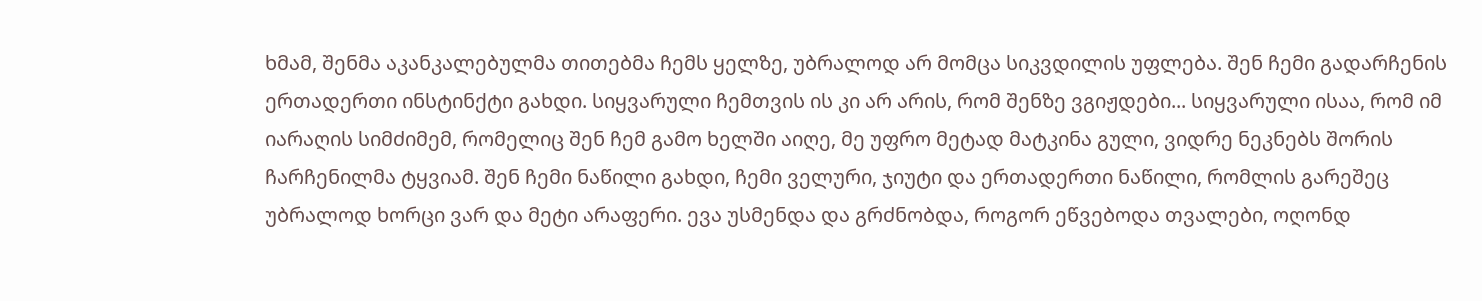ხმამ, შენმა აკანკალებულმა თითებმა ჩემს ყელზე, უბრალოდ არ მომცა სიკვდილის უფლება. შენ ჩემი გადარჩენის ერთადერთი ინსტინქტი გახდი. სიყვარული ჩემთვის ის კი არ არის, რომ შენზე ვგიჟდები... სიყვარული ისაა, რომ იმ იარაღის სიმძიმემ, რომელიც შენ ჩემ გამო ხელში აიღე, მე უფრო მეტად მატკინა გული, ვიდრე ნეკნებს შორის ჩარჩენილმა ტყვიამ. შენ ჩემი ნაწილი გახდი, ჩემი ველური, ჯიუტი და ერთადერთი ნაწილი, რომლის გარეშეც უბრალოდ ხორცი ვარ და მეტი არაფერი. ევა უსმენდა და გრძნობდა, როგორ ეწვებოდა თვალები, ოღონდ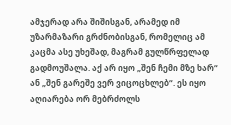ამჯერად არა შიშისგან, არამედ იმ უზარმაზარი გრძნობისგან, რომელიც ამ კაცმა ასე უხეშად, მაგრამ გულწრფელად გადმოუშალა. აქ არ იყო „შენ ჩემი მზე ხარ“ ან „შენ გარეშე ვერ ვიცოცხლებ“. ეს იყო აღიარება ორ მებრძოლს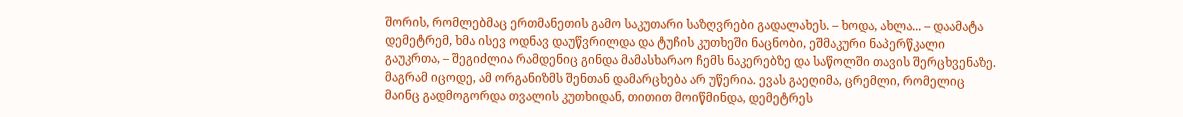შორის, რომლებმაც ერთმანეთის გამო საკუთარი საზღვრები გადალახეს. – ხოდა, ახლა... – დაამატა დემეტრემ, ხმა ისევ ოდნავ დაუწვრილდა და ტუჩის კუთხეში ნაცნობი, ეშმაკური ნაპერწკალი გაუკრთა, – შეგიძლია რამდენიც გინდა მამასხარაო ჩემს ნაკერებზე და საწოლში თავის შერცხვენაზე. მაგრამ იცოდე, ამ ორგანიზმს შენთან დამარცხება არ უწერია. ევას გაეღიმა, ცრემლი, რომელიც მაინც გადმოგორდა თვალის კუთხიდან, თითით მოიწმინდა, დემეტრეს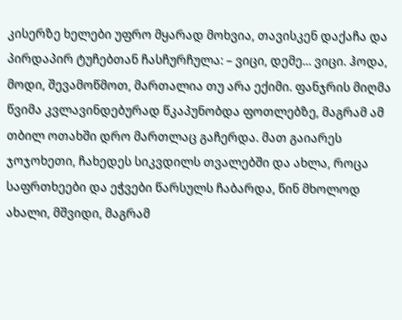კისერზე ხელები უფრო მყარად მოხვია, თავისკენ დაქაჩა და პირდაპირ ტუჩებთან ჩასჩურჩულა: – ვიცი, დემე... ვიცი. ჰოდა, მოდი, შევამოწმოთ, მართალია თუ არა ექიმი. ფანჯრის მიღმა წვიმა კვლავინდებურად წკაპუნობდა ფოთლებზე, მაგრამ ამ თბილ ოთახში დრო მართლაც გაჩერდა. მათ გაიარეს ჯოჯოხეთი, ჩახედეს სიკვდილს თვალებში და ახლა, როცა საფრთხეები და ეჭვები წარსულს ჩაბარდა, წინ მხოლოდ ახალი, მშვიდი, მაგრამ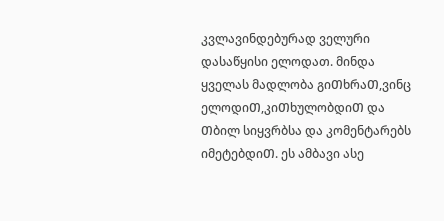კვლავინდებურად ველური დასაწყისი ელოდათ. მინდა ყველას მადლობა გიᲗხრაᲗ,ვინც ელოდიᲗ,კიᲗხულობდიᲗ და Თბილ სიყვრბსა და კომენტარებს იმეტებდიᲗ. ეს ამბავი ასე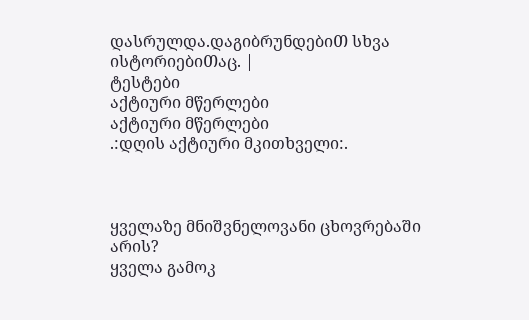დასრულდა.დაგიბრუნდებიᲗ სხვა ისტორიებიᲗაც. |
ტესტები
აქტიური მწერლები
აქტიური მწერლები
.:დღის აქტიური მკითხველი:.



ყველაზე მნიშვნელოვანი ცხოვრებაში არის?
ყველა გამოკ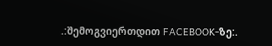.:შემოგვიერთდით FACEBOOK-ზე:.